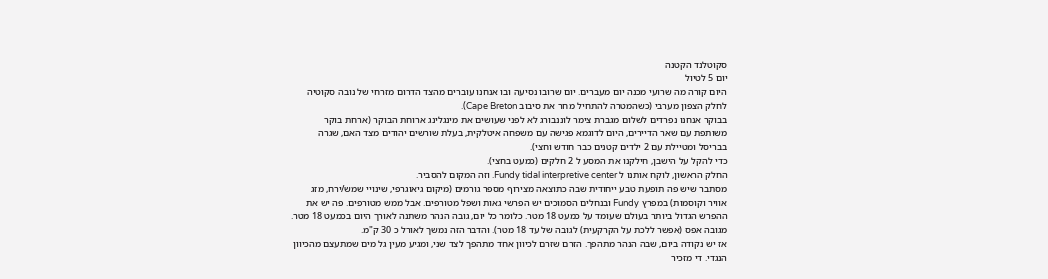סקוטלנד הקטנה
יום 5 לטיול
היום קורה מה שרועי מכנה יום מעברים. יום שרובו נסיעה ובו אנחנו עוברים מהצד הדרום מזרחי של נובה סקוטיה לחלק הצפון מערבי (כשהמטרה להתחיל מחר את סיבוב Cape Breton).
בבוקר אנחנו נפרדים לשלום מגברת צימר לוננבורג לא לפני שעושים את מינגלינג ארוחת הבוקר (ארחת בוקר משותפת עם שאר הדיירים, היום לדוגמא פגישה עם משפחה איטלקית, בעלת שורשים יהודים מצד האם, שגרה בבריסל ומטיילת עם 2 ילדים קטנים כבר חודש וחצי).
כדי להקל על הישבן, חילקנו את המסע ל 2 חלקים (כמעט בחצי).
החלק הראשון, לוקח אותנו ל Fundy tidal interpretive center. וזה המקום להסביר.
מסתבר שיש פה תופעת טבע ייחודית שבה כתוצאה מצירוף מספר גורמים (מיקום גיאוגרפי, שינויי שמש/ירח, מזג אוויר וקוסמות) במפרץ Fundy ובנחלים הסמוכים יש הפרשי גאות ושפל מטורפים. אבל ממש מטורפים. פה יש את ההפרש הגדול ביותר בעולם שעומד על כמעט 18 מטר. כלומר כל יום, גובה הנהר משתנה לאורך היום בכמעט 18 מטר. מגובה אפס (אפשר ללכת על הקרקעית) לגובה של עד 18 מטר). והדבר הזה נמשך לאורל כ 30 ק"מ.
אז יש נקודה ביום, שבה הנהר מתהפך. הזרם שזרם לכיוון אחד מתהפך לצד שני, ומגיע מעין גל מים שמתעצם מהכיוון הנגדי. די מזכיר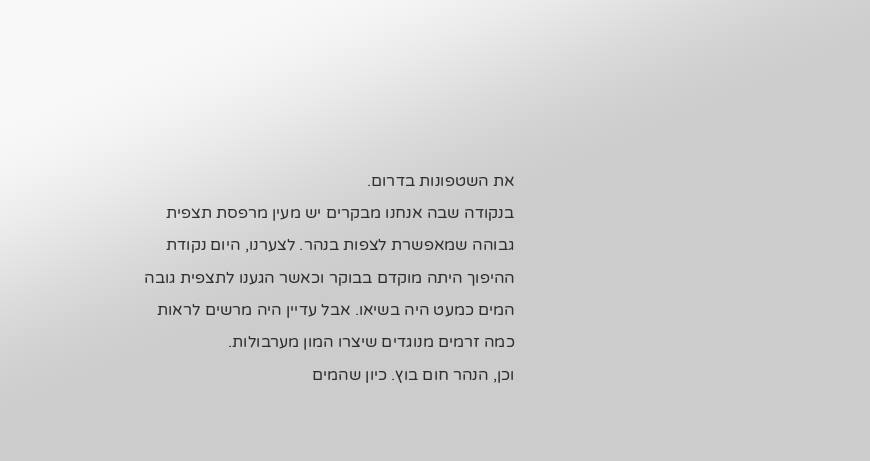את השטפונות בדרום.
בנקודה שבה אנחנו מבקרים יש מעין מרפסת תצפית גבוהה שמאפשרת לצפות בנהר. לצערנו, היום נקודת ההיפוך היתה מוקדם בבוקר וכאשר הגענו לתצפית גובה המים כמעט היה בשיאו. אבל עדיין היה מרשים לראות כמה זרמים מנוגדים שיצרו המון מערבולות.
וכן, הנהר חום בוץ. כיון שהמים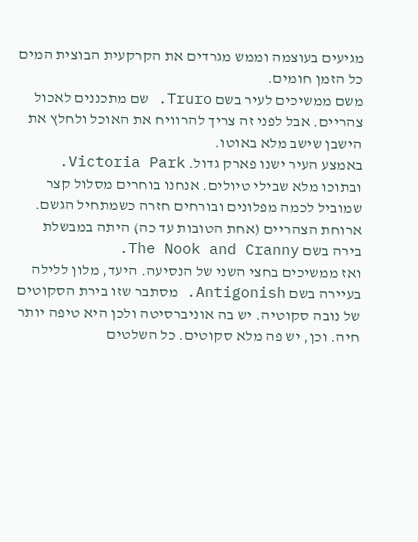מגיעים בעוצמה וממש מגרדים את הקרקעית הבוצית המים כל הזמן חומים.
משם ממשיכים לעיר בשם Truro. שם מתכננים לאכול צהריים. אבל לפני זה צריך להרוויח את האוכל ולחלץ את הישבן שישב מלא באוטו.
באמצע העיר ישנו פארק גדול. Victoria Park. ובתוכו מלא שבילי טיולים. אנחנו בוחרים מסלול קצר שמוביל לכמה מפלונים ובורחים חזרה כשמתחיל הגשם.
ארוחת הצהריים (אחת הטובות עד כה) היתה במבשלת בירה בשם The Nook and Cranny.
ואז ממשיכים בחצי השני של הנסיעה. היעד, מלון ללילה בעיירה בשם Antigonish. מסתבר שזו בירת הסקוטים של נובה סקוטיה. יש בה אוניברסיטה ולכן היא טיפה יותר חיה. וכן, יש פה מלא סקוטים. כל השלטים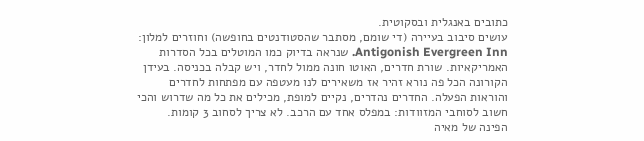כתובים באנגלית ובסקוטית.
עושים סיבוב בעיירה (די שומם, מסתבר שהסטודנטים בחופשה) וחוזרים למלון: Antigonish Evergreen Inn. שנראה בדיוק כמו המוטלים בכל הסדרות האמריקאיות. שורת חדרים, האוטו חונה ממול לחדר, ויש קבלה בכניסה. בעידן הקורונה הכל פה נורא זהיר אז משאירים לנו מעטפה עם מפתחות לחדרים והוראות הפעלה. החדרים נהדרים, נקיים למופת, מכילים את כל מה שדרוש והכי חשוב לסוחבי המזוודות: במפלס אחד עם הרכב. לא צריך לסחוב 3 קומות.
הפינה של מאיה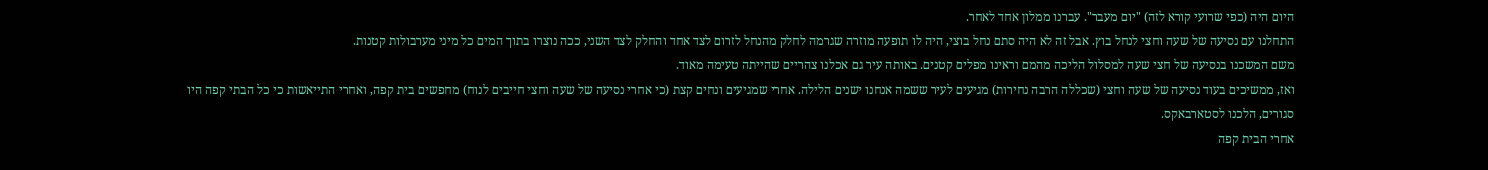היום היה (כפי שרועי קורא לזה) "יום מעבר". עברנו ממלון אחד לאחר.
התחלנו עם נסיעה של שעה וחצי לנחל בוץ. אבל זה לא היה סתם נחל בוצי, היה לו תופעה מוזרה שגרמה לחלק מהנחל לזרום לצד אחד והחלק לצד השני, ככה נוצרו בתוך המים כל מיני מערבולות קטנות.
משם המשכנו בנסיעה של חצי שעה למסלול הליכה מהמם וראינו מפלים קטנים. באותה עיר גם אכלנו צהריים שהייתה טעימה מאוד.
ואז, ממשיכים בעוד נסיעה של שעה וחצי (שכללה הרבה נחירות) מגיעים לעיר ששמה אנחנו ישנים הלילה. אחרי שמגיעים ונחים קצת (כי אחרי נסיעה של שעה וחצי חייבים לנוח) מחפשים בית קפה, ואחרי התייאשות כי כל הבתי קפה היו סגורים, הלכנו לסטארבאקס.
אחרי הבית קפה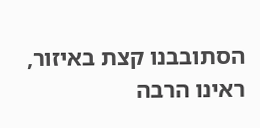הסתובבנו קצת באיזור, ראינו הרבה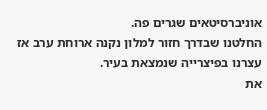אוניברסיטאים שגרים פה.
החלטנו שבדרך חזור למלון נקנה ארוחת ערב אז עצרנו בפיצרייה שנמצאת בעיר.
את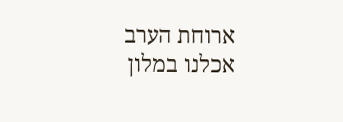ארוחת הערב אכלנו במלון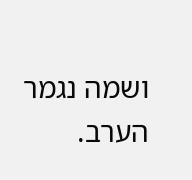ושמה נגמר הערב.